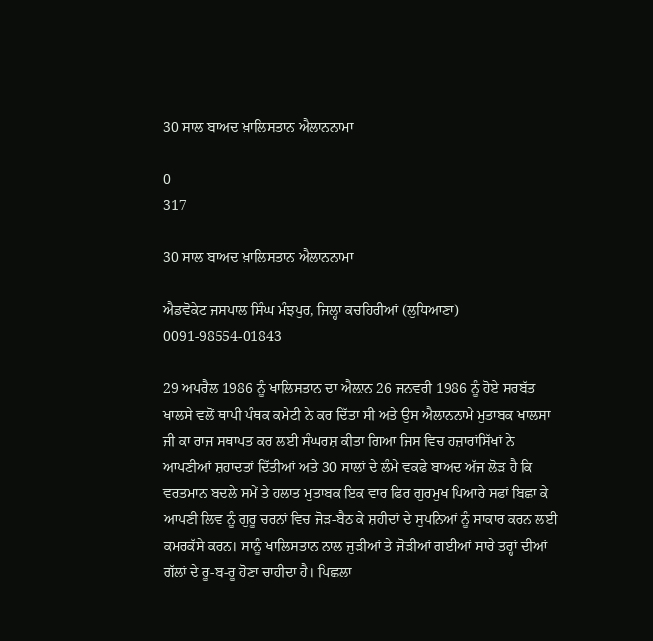30 ਸਾਲ ਬਾਅਦ ਖ਼ਾਲਿਸਤਾਨ ਐਲਾਨਨਾਮਾ

0
317

30 ਸਾਲ ਬਾਅਦ ਖ਼ਾਲਿਸਤਾਨ ਐਲਾਨਨਾਮਾ

ਐਡਵੋਕੇਟ ਜਸਪਾਲ ਸਿੰਘ ਮੰਝਪੁਰ, ਜਿਲ੍ਹਾ ਕਚਹਿਰੀਆਂ (ਲੁਧਿਆਣਾ) 0091-98554-01843

29 ਅਪਰੈਲ 1986 ਨੂੰ ਖਾਲਿਸਤਾਨ ਦਾ ਐਲ਼ਾਨ 26 ਜਨਵਰੀ 1986 ਨੂੰ ਹੋਏ ਸਰਬੱਤ ਖਾਲਸੇ ਵਲੋਂ ਥਾਪੀ ਪੰਥਕ ਕਮੇਟੀ ਨੇ ਕਰ ਦਿੱਤਾ ਸੀ ਅਤੇ ਉਸ ਐਲਾਨਨਾਮੇ ਮੁਤਾਬਕ ਖਾਲਸਾ ਜੀ ਕਾ ਰਾਜ ਸਥਾਪਤ ਕਰ ਲਈ ਸੰਘਰਸ਼ ਕੀਤਾ ਗਿਆ ਜਿਸ ਵਿਚ ਹਜ਼ਾਰਾਂਸਿੱਖਾਂ ਨੇ ਆਪਣੀਆਂ ਸ਼ਹਾਦਤਾਂ ਦਿੱਤੀਆਂ ਅਤੇ 30 ਸਾਲਾਂ ਦੇ ਲੰਮੇ ਵਕਫੇ ਬਾਅਦ ਅੱਜ ਲੋੜ ਹੈ ਕਿ ਵਰਤਮਾਨ ਬਦਲੇ ਸਮੇਂ ਤੇ ਹਲਾਤ ਮੁਤਾਬਕ ਇਕ ਵਾਰ ਫਿਰ ਗੁਰਮੁਖ ਪਿਆਰੇ ਸਫਾਂ ਬਿਛਾ ਕੇ ਆਪਣੀ ਲਿਵ ਨੂੰ ਗੁਰੂ ਚਰਨਾਂ ਵਿਚ ਜੋੜ-ਬੈਠ ਕੇ ਸ਼ਹੀਦਾਂ ਦੇ ਸੁਪਨਿਆਂ ਨੂੰ ਸਾਕਾਰ ਕਰਨ ਲਈ ਕਮਰਕੱਸੇ ਕਰਨ। ਸਾਨੂੰ ਖਾਲਿਸਤਾਨ ਨਾਲ ਜੁੜੀਆਂ ਤੇ ਜੋੜੀਆਂ ਗਈਆਂ ਸਾਰੇ ਤਰ੍ਹਾਂ ਦੀਆਂ ਗੱਲਾਂ ਦੇ ਰੂ-ਬ-ਰੂ ਹੋਣਾ ਚਾਹੀਦਾ ਹੈ। ਪਿਛਲਾ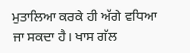ਮੁਤਾਲਿਆ ਕਰਕੇ ਹੀ ਅੱਗੇ ਵਧਿਆ ਜਾ ਸਕਦਾ ਹੈ। ਖਾਸ ਗੱਲ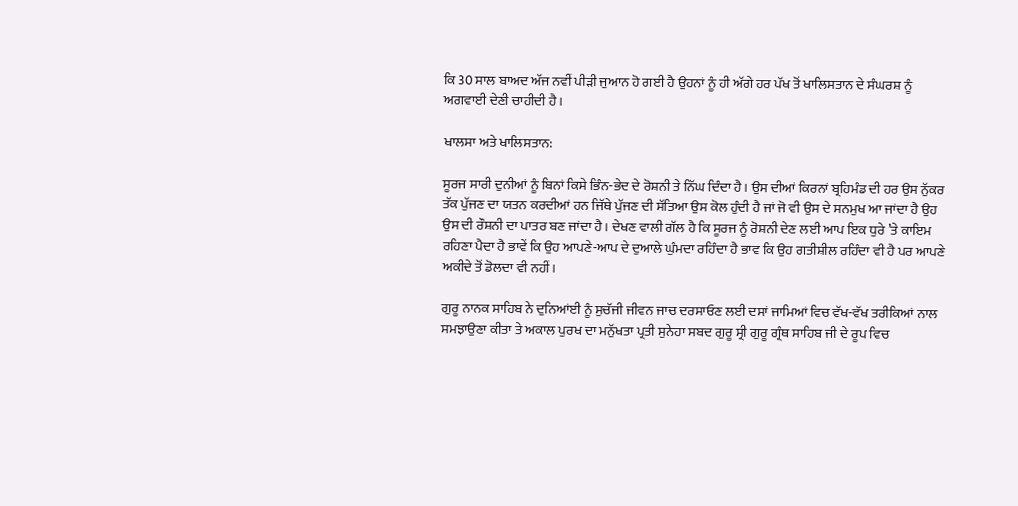ਕਿ 30 ਸਾਲ ਬਾਅਦ ਅੱਜ ਨਵੀਂ ਪੀੜੀ ਜੁਆਨ ਹੋ ਗਈ ਹੈ ਉਹਨਾਂ ਨੂੰ ਹੀ ਅੱਗੇ ਹਰ ਪੱਖ ਤੋਂ ਖਾਲਿਸਤਾਨ ਦੇ ਸੰਘਰਸ਼ ਨੂੰ ਅਗਵਾਈ ਦੇਣੀ ਚਾਹੀਦੀ ਹੈ।

ਖਾਲਸਾ ਅਤੇ ਖਾਲਿਸਤਾਨ:

ਸੂਰਜ ਸਾਰੀ ਦੁਨੀਆਂ ਨੂੰ ਬਿਨਾਂ ਕਿਸੇ ਭਿੰਨ-ਭੇਦ ਦੇ ਰੋਸ਼ਨੀ ਤੇ ਨਿੱਘ ਦਿੰਦਾ ਹੈ। ਉਸ ਦੀਆਂ ਕਿਰਨਾਂ ਬ੍ਰਹਿਮੰਡ ਦੀ ਹਰ ਉਸ ਨੁੱਕਰ ਤੱਕ ਪੁੱਜਣ ਦਾ ਯਤਨ ਕਰਦੀਆਂ ਹਨ ਜਿੱਥੇ ਪੁੱਜਣ ਦੀ ਸੱਤਿਆ ਉਸ ਕੋਲ ਹੁੰਦੀ ਹੈ ਜਾਂ ਜੋ ਵੀ ਉਸ ਦੇ ਸਨਮੁਖ ਆ ਜਾਂਦਾ ਹੈ ਉਹ ਉਸ ਦੀ ਰੌਸ਼ਨੀ ਦਾ ਪਾਤਰ ਬਣ ਜਾਂਦਾ ਹੈ। ਦੇਖਣ ਵਾਲੀ ਗੱਲ ਹੈ ਕਿ ਸੂਰਜ ਨੂੰ ਰੋਸ਼ਨੀ ਦੇਣ ਲਈ ਆਪ ਇਕ ਧੁਰੇ ’ਤੇ ਕਾਇਮ ਰਹਿਣਾ ਪੈਦਾ ਹੈ ਭਾਵੇਂ ਕਿ ਉਹ ਆਪਣੇ-ਆਪ ਦੇ ਦੁਆਲੇ ਘੁੰਮਦਾ ਰਹਿੰਦਾ ਹੈ ਭਾਵ ਕਿ ਉਹ ਗਤੀਸ਼ੀਲ ਰਹਿੰਦਾ ਵੀ ਹੈ ਪਰ ਆਪਣੇ ਅਕੀਦੇ ਤੋਂ ਡੋਲਦਾ ਵੀ ਨਹੀਂ।

ਗੁਰੂ ਨਾਨਕ ਸਾਹਿਬ ਨੇ ਦੁਨਿਆਂਈ ਨੂੰ ਸੁਚੱਜੀ ਜੀਵਨ ਜਾਚ ਦਰਸਾਓਣ ਲਈ ਦਸਾਂ ਜਾਮਿਆਂ ਵਿਚ ਵੱਖ-ਵੱਖ ਤਰੀਕਿਆਂ ਨਾਲ ਸਮਝਾਉਣਾ ਕੀਤਾ ਤੇ ਅਕਾਲ ਪੁਰਖ ਦਾ ਮਨੁੱਖਤਾ ਪ੍ਰਤੀ ਸੁਨੇਹਾ ਸਬਦ ਗੁਰੂ ਸ੍ਰੀ ਗੁਰੂ ਗ੍ਰੰਥ ਸਾਹਿਬ ਜੀ ਦੇ ਰੂਪ ਵਿਚ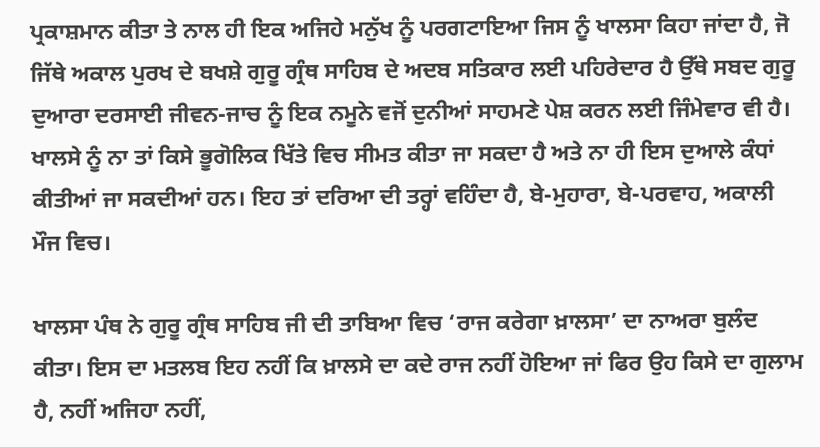ਪ੍ਰਕਾਸ਼ਮਾਨ ਕੀਤਾ ਤੇ ਨਾਲ ਹੀ ਇਕ ਅਜਿਹੇ ਮਨੁੱਖ ਨੂੰ ਪਰਗਟਾਇਆ ਜਿਸ ਨੂੰ ਖਾਲਸਾ ਕਿਹਾ ਜਾਂਦਾ ਹੈ, ਜੋ ਜਿੱਥੇ ਅਕਾਲ ਪੁਰਖ ਦੇ ਬਖਸ਼ੇ ਗੁਰੂ ਗ੍ਰੰਥ ਸਾਹਿਬ ਦੇ ਅਦਬ ਸਤਿਕਾਰ ਲਈ ਪਹਿਰੇਦਾਰ ਹੈ ਉੱਥੇ ਸਬਦ ਗੁਰੂ ਦੁਆਰਾ ਦਰਸਾਈ ਜੀਵਨ-ਜਾਚ ਨੂੰ ਇਕ ਨਮੂਨੇ ਵਜੋਂ ਦੁਨੀਆਂ ਸਾਹਮਣੇ ਪੇਸ਼ ਕਰਨ ਲਈ ਜਿੰਮੇਵਾਰ ਵੀ ਹੈ। ਖਾਲਸੇ ਨੂੰ ਨਾ ਤਾਂ ਕਿਸੇ ਭੂਗੋਲਿਕ ਖਿੱਤੇ ਵਿਚ ਸੀਮਤ ਕੀਤਾ ਜਾ ਸਕਦਾ ਹੈ ਅਤੇ ਨਾ ਹੀ ਇਸ ਦੁਆਲੇ ਕੰਧਾਂ ਕੀਤੀਆਂ ਜਾ ਸਕਦੀਆਂ ਹਨ। ਇਹ ਤਾਂ ਦਰਿਆ ਦੀ ਤਰ੍ਹਾਂ ਵਹਿੰਦਾ ਹੈ, ਬੇ-ਮੁਹਾਰਾ, ਬੇ-ਪਰਵਾਹ, ਅਕਾਲੀ ਮੌਜ ਵਿਚ।

ਖਾਲਸਾ ਪੰਥ ਨੇ ਗੁਰੂ ਗ੍ਰੰਥ ਸਾਹਿਬ ਜੀ ਦੀ ਤਾਬਿਆ ਵਿਚ ‘ਰਾਜ ਕਰੇਗਾ ਖ਼ਾਲਸਾ’ ਦਾ ਨਾਅਰਾ ਬੁਲੰਦ ਕੀਤਾ। ਇਸ ਦਾ ਮਤਲਬ ਇਹ ਨਹੀਂ ਕਿ ਖ਼ਾਲਸੇ ਦਾ ਕਦੇ ਰਾਜ ਨਹੀਂ ਹੋਇਆ ਜਾਂ ਫਿਰ ਉਹ ਕਿਸੇ ਦਾ ਗੁਲਾਮ ਹੈ, ਨਹੀਂ ਅਜਿਹਾ ਨਹੀਂ,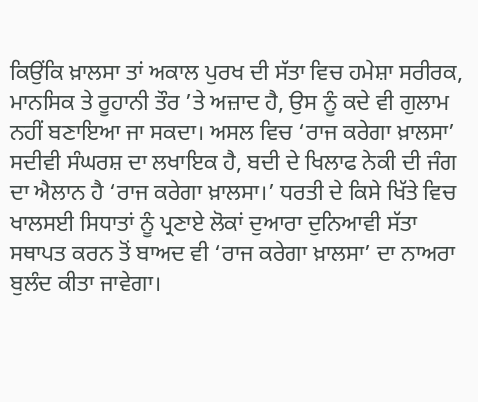ਕਿਉਂਕਿ ਖ਼ਾਲਸਾ ਤਾਂ ਅਕਾਲ ਪੁਰਖ ਦੀ ਸੱਤਾ ਵਿਚ ਹਮੇਸ਼ਾ ਸਰੀਰਕ, ਮਾਨਸਿਕ ਤੇ ਰੂਹਾਨੀ ਤੌਰ ’ਤੇ ਅਜ਼ਾਦ ਹੈ, ਉਸ ਨੂੰ ਕਦੇ ਵੀ ਗੁਲਾਮ ਨਹੀਂ ਬਣਾਇਆ ਜਾ ਸਕਦਾ। ਅਸਲ ਵਿਚ ‘ਰਾਜ ਕਰੇਗਾ ਖ਼ਾਲਸਾ’ ਸਦੀਵੀ ਸੰਘਰਸ਼ ਦਾ ਲਖਾਇਕ ਹੈ, ਬਦੀ ਦੇ ਖਿਲਾਫ ਨੇਕੀ ਦੀ ਜੰਗ ਦਾ ਐਲਾਨ ਹੈ ‘ਰਾਜ ਕਰੇਗਾ ਖ਼ਾਲਸਾ।’ ਧਰਤੀ ਦੇ ਕਿਸੇ ਖਿੱਤੇ ਵਿਚ ਖਾਲਸਈ ਸਿਧਾਤਾਂ ਨੂੰ ਪ੍ਰਣਾਏ ਲੋਕਾਂ ਦੁਆਰਾ ਦੁਨਿਆਵੀ ਸੱਤਾ ਸਥਾਪਤ ਕਰਨ ਤੋਂ ਬਾਅਦ ਵੀ ‘ਰਾਜ ਕਰੇਗਾ ਖ਼ਾਲਸਾ’ ਦਾ ਨਾਅਰਾ ਬੁਲੰਦ ਕੀਤਾ ਜਾਵੇਗਾ।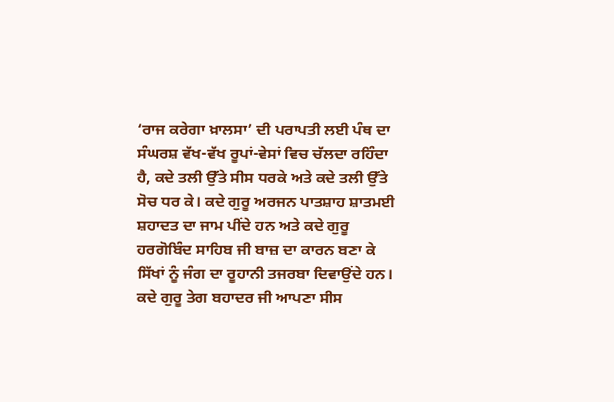‘ਰਾਜ ਕਰੇਗਾ ਖ਼ਾਲਸਾ’ ਦੀ ਪਰਾਪਤੀ ਲਈ ਪੰਥ ਦਾ ਸੰਘਰਸ਼ ਵੱਖ-ਵੱਖ ਰੂਪਾਂ-ਵੇਸਾਂ ਵਿਚ ਚੱਲਦਾ ਰਹਿੰਦਾ ਹੈ, ਕਦੇ ਤਲੀ ਉੱਤੇ ਸੀਸ ਧਰਕੇ ਅਤੇ ਕਦੇ ਤਲੀ ਉੱਤੇ ਸੋਚ ਧਰ ਕੇ। ਕਦੇ ਗੁਰੂ ਅਰਜਨ ਪਾਤਸ਼ਾਹ ਸ਼ਾਤਮਈ ਸ਼ਹਾਦਤ ਦਾ ਜਾਮ ਪੀਂਦੇ ਹਨ ਅਤੇ ਕਦੇ ਗੁਰੂ ਹਰਗੋਬਿੰਦ ਸਾਹਿਬ ਜੀ ਬਾਜ਼ ਦਾ ਕਾਰਨ ਬਣਾ ਕੇ ਸਿੱਖਾਂ ਨੂੰ ਜੰਗ ਦਾ ਰੂਹਾਨੀ ਤਜਰਬਾ ਦਿਵਾਉਂਦੇ ਹਨ। ਕਦੇ ਗੁਰੂ ਤੇਗ ਬਹਾਦਰ ਜੀ ਆਪਣਾ ਸੀਸ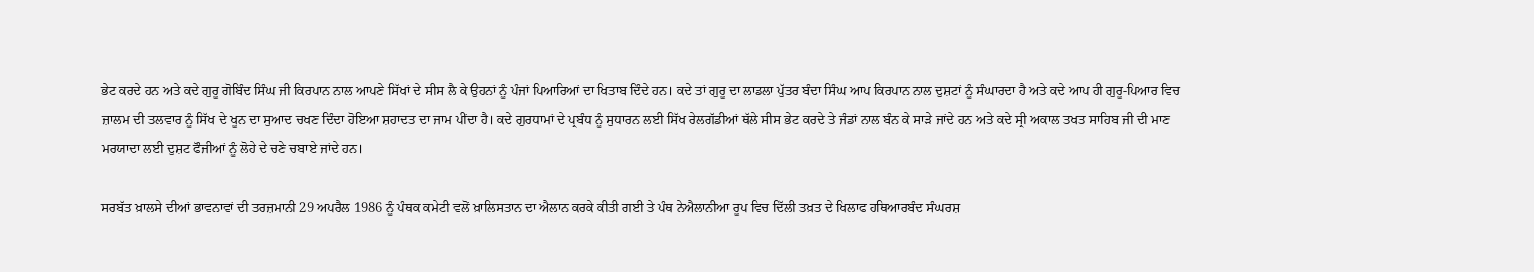ਭੇਟ ਕਰਦੇ ਹਨ ਅਤੇ ਕਦੇ ਗੁਰੂ ਗੋਬਿੰਦ ਸਿੰਘ ਜੀ ਕਿਰਪਾਨ ਨਾਲ ਆਪਣੇ ਸਿੱਖਾਂ ਦੇ ਸੀਸ ਲੈ ਕੇ ਉਹਨਾਂ ਨੂੰ ਪੰਜਾਂ ਪਿਆਰਿਆਂ ਦਾ ਖਿਤਾਬ ਦਿੰਦੇ ਹਨ। ਕਦੇ ਤਾਂ ਗੁਰੂ ਦਾ ਲਾਡਲਾ ਪੁੱਤਰ ਬੰਦਾ ਸਿੰਘ ਆਪ ਕਿਰਪਾਨ ਨਾਲ ਦੁਸ਼ਟਾਂ ਨੂੰ ਸੰਘਾਰਦਾ ਹੈ ਅਤੇ ਕਦੇ ਆਪ ਹੀ ਗੁਰੂ-ਪਿਆਰ ਵਿਚ ਜ਼ਾਲਮ ਦੀ ਤਲਵਾਰ ਨੂੰ ਸਿੱਖ ਦੇ ਖੂਨ ਦਾ ਸੁਆਦ ਚਖਣ ਦਿੰਦਾ ਹੋਇਆ ਸ਼ਹਾਦਤ ਦਾ ਜਾਮ ਪੀਂਦਾ ਹੈ। ਕਦੇ ਗੁਰਧਾਮਾਂ ਦੇ ਪ੍ਰਬੰਧ ਨੂੰ ਸੁਧਾਰਨ ਲਈ ਸਿੱਖ ਰੇਲਗੱਡੀਆਂ ਥੱਲੇ ਸੀਸ ਭੇਟ ਕਰਦੇ ਤੇ ਜੰਡਾਂ ਨਾਲ ਬੰਨ ਕੇ ਸਾੜੇ ਜਾਂਦੇ ਹਨ ਅਤੇ ਕਦੇ ਸ੍ਰੀ ਅਕਾਲ ਤਖਤ ਸਾਹਿਬ ਜੀ ਦੀ ਮਾਣ ਮਰਯਾਦਾ ਲਈ ਦੁਸ਼ਟ ਫੌਜੀਆਂ ਨੂੰ ਲੋਹੇ ਦੇ ਚਣੇ ਚਬਾਏ ਜਾਂਦੇ ਹਨ।

ਸਰਬੱਤ ਖ਼ਾਲਸੇ ਦੀਆਂ ਭਾਵਨਾਵਾਂ ਦੀ ਤਰਜ਼ਮਾਨੀ 29 ਅਪਰੈਲ 1986 ਨੂੰ ਪੰਥਕ ਕਮੇਟੀ ਵਲੋਂ ਖ਼ਾਲਿਸਤਾਨ ਦਾ ਐਲਾਨ ਕਰਕੇ ਕੀਤੀ ਗਈ ਤੇ ਪੰਥ ਨੇਐਲਾਨੀਆ ਰੂਪ ਵਿਚ ਦਿੱਲੀ ਤਖ਼ਤ ਦੇ ਖਿਲਾਫ ਹਥਿਆਰਬੰਦ ਸੰਘਰਸ਼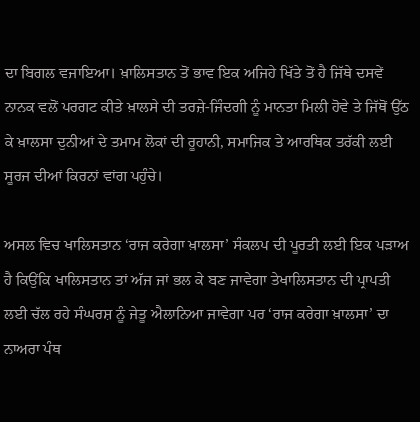ਦਾ ਬਿਗਲ ਵਜਾਇਆ। ਖ਼ਾਲਿਸਤਾਨ ਤੋਂ ਭਾਵ ਇਕ ਅਜਿਹੇ ਖਿੱਤੇ ਤੋਂ ਹੈ ਜਿੱਥੇ ਦਸਵੇਂ ਨਾਨਕ ਵਲੋਂ ਪਰਗਟ ਕੀਤੇ ਖ਼ਾਲਸੇ ਦੀ ਤਰਜ਼ੇ-ਜਿੰਦਗੀ ਨੂੰ ਮਾਨਤਾ ਮਿਲੀ ਹੋਵੇ ਤੇ ਜਿੱਥੋਂ ਉੱਠ ਕੇ ਖ਼ਾਲਸਾ ਦੁਨੀਆਂ ਦੇ ਤਮਾਮ ਲੋਕਾਂ ਦੀ ਰੂਹਾਨੀ, ਸਮਾਜਿਕ ਤੇ ਆਰਥਿਕ ਤਰੱਕੀ ਲਈ ਸੂਰਜ ਦੀਆਂ ਕਿਰਨਾਂ ਵਾਂਗ ਪਹੁੰਚੇ।

ਅਸਲ ਵਿਚ ਖਾਲਿਸਤਾਨ ‘ਰਾਜ ਕਰੇਗਾ ਖ਼ਾਲਸਾ’ ਸੰਕਲਪ ਦੀ ਪੂਰਤੀ ਲਈ ਇਕ ਪੜਾਅ ਹੈ ਕਿਉਂਕਿ ਖਾਲਿਸਤਾਨ ਤਾਂ ਅੱਜ ਜਾਂ ਭਲ ਕੇ ਬਣ ਜਾਵੇਗਾ ਤੇਖਾਲਿਸਤਾਨ ਦੀ ਪ੍ਰਾਪਤੀ ਲਈ ਚੱਲ ਰਹੇ ਸੰਘਰਸ਼ ਨੂੰ ਜੇਤੂ ਐਲਾਨਿਆ ਜਾਵੇਗਾ ਪਰ ‘ਰਾਜ ਕਰੇਗਾ ਖ਼ਾਲਸਾ’ ਦਾ ਨਾਅਰਾ ਪੰਥ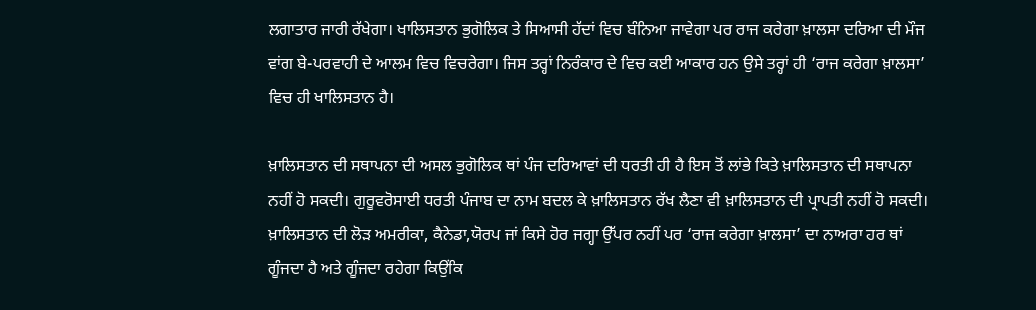ਲਗਾਤਾਰ ਜਾਰੀ ਰੱਖੇਗਾ। ਖਾਲਿਸਤਾਨ ਭੁਗੋਲਿਕ ਤੇ ਸਿਆਸੀ ਹੱਦਾਂ ਵਿਚ ਬੰਨਿਆ ਜਾਵੇਗਾ ਪਰ ਰਾਜ ਕਰੇਗਾ ਖ਼ਾਲਸਾ ਦਰਿਆ ਦੀ ਮੌਜ ਵਾਂਗ ਬੇ-ਪਰਵਾਹੀ ਦੇ ਆਲਮ ਵਿਚ ਵਿਚਰੇਗਾ। ਜਿਸ ਤਰ੍ਹਾਂ ਨਿਰੰਕਾਰ ਦੇ ਵਿਚ ਕਈ ਆਕਾਰ ਹਨ ਉਸੇ ਤਰ੍ਹਾਂ ਹੀ ‘ਰਾਜ ਕਰੇਗਾ ਖ਼ਾਲਸਾ’ ਵਿਚ ਹੀ ਖਾਲਿਸਤਾਨ ਹੈ।

ਖ਼ਾਲਿਸਤਾਨ ਦੀ ਸਥਾਪਨਾ ਦੀ ਅਸਲ ਭੁਗੋਲਿਕ ਥਾਂ ਪੰਜ ਦਰਿਆਵਾਂ ਦੀ ਧਰਤੀ ਹੀ ਹੈ ਇਸ ਤੋਂ ਲਾਂਭੇ ਕਿਤੇ ਖ਼ਾਲਿਸਤਾਨ ਦੀ ਸਥਾਪਨਾ ਨਹੀਂ ਹੋ ਸਕਦੀ। ਗੁਰੂਵਰੋਸਾਈ ਧਰਤੀ ਪੰਜਾਬ ਦਾ ਨਾਮ ਬਦਲ ਕੇ ਖ਼ਾਲਿਸਤਾਨ ਰੱਖ ਲੈਣਾ ਵੀ ਖ਼ਾਲਿਸਤਾਨ ਦੀ ਪ੍ਰਾਪਤੀ ਨਹੀਂ ਹੋ ਸਕਦੀ। ਖ਼ਾਲਿਸਤਾਨ ਦੀ ਲੋੜ ਅਮਰੀਕਾ, ਕੈਨੇਡਾ,ਯੋਰਪ ਜਾਂ ਕਿਸੇ ਹੋਰ ਜਗ੍ਹਾ ਉੱਪਰ ਨਹੀਂ ਪਰ ‘ਰਾਜ ਕਰੇਗਾ ਖ਼ਾਲਸਾ’ ਦਾ ਨਾਅਰਾ ਹਰ ਥਾਂ ਗੂੰਜਦਾ ਹੈ ਅਤੇ ਗੂੰਜਦਾ ਰਹੇਗਾ ਕਿਉਂਕਿ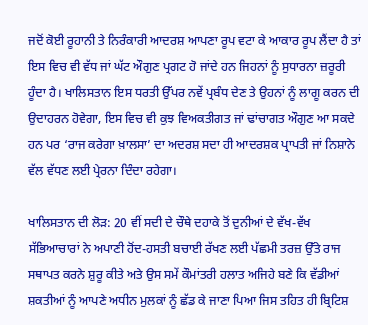ਜਦੋਂ ਕੋਈ ਰੂਹਾਨੀ ਤੇ ਨਿਰੰਕਾਰੀ ਆਦਰਸ਼ ਆਪਣਾ ਰੂਪ ਵਟਾ ਕੇ ਆਕਾਰ ਰੂਪ ਲੈਂਦਾ ਹੈ ਤਾਂ ਇਸ ਵਿਚ ਵੀ ਵੱਧ ਜਾਂ ਘੱਟ ਔਗੁਣ ਪ੍ਰਗਟ ਹੋ ਜਾਂਦੇ ਹਨ ਜਿਹਨਾਂ ਨੂੰ ਸੁਧਾਰਨਾ ਜ਼ਰੂਰੀ ਹੂੰਦਾ ਹੈ। ਖਾਲਿਸਤਾਨ ਇਸ ਧਰਤੀ ਉੱਪਰ ਨਵੇਂ ਪ੍ਰਬੰਧ ਦੇਣ ਤੇ ਉਹਨਾਂ ਨੂੰ ਲਾਗੂ ਕਰਨ ਦੀ ਉਦਾਹਰਨ ਹੋਵੇਗਾ, ਇਸ ਵਿਚ ਵੀ ਕੁਝ ਵਿਅਕਤੀਗਤ ਜਾਂ ਢਾਂਚਾਗਤ ਔਗੁਣ ਆ ਸਕਦੇ ਹਨ ਪਰ ‘ਰਾਜ ਕਰੇਗਾ ਖ਼ਾਲਸਾ’ ਦਾ ਅਦਰਸ਼ ਸਦਾ ਹੀ ਆਦਰਸ਼ਕ ਪ੍ਰਾਪਤੀ ਜਾਂ ਨਿਸ਼ਾਨੇ ਵੱਲ ਵੱਧਣ ਲਈ ਪ੍ਰੇਰਨਾ ਦਿੰਦਾ ਰਹੇਗਾ।

ਖਾਲਿਸਤਾਨ ਦੀ ਲੋੜ: 20 ਵੀਂ ਸਦੀ ਦੇ ਚੌਥੇ ਦਹਾਕੇ ਤੋਂ ਦੁਨੀਆਂ ਦੇ ਵੱਖ-ਵੱਖ ਸੱਭਿਆਚਾਰਾਂ ਨੇ ਅਪਾਣੀ ਹੋਂਦ-ਹਸਤੀ ਬਚਾਈ ਰੱਖਣ ਲਈ ਪੱਛਮੀ ਤਰਜ਼ ਉੱਤੇ ਰਾਜ ਸਥਾਪਤ ਕਰਨੇ ਸ਼ੁਰੂ ਕੀਤੇ ਅਤੇ ਉਸ ਸਮੇਂ ਕੌਮਾਂਤਰੀ ਹਲਾਤ ਅਜਿਹੇ ਬਣੇ ਕਿ ਵੱਡੀਆਂ ਸ਼ਕਤੀਆਂ ਨੂੰ ਆਪਣੇ ਅਧੀਨ ਮੁਲਕਾਂ ਨੂੰ ਛੱਡ ਕੇ ਜਾਣਾ ਪਿਆ ਜਿਸ ਤਹਿਤ ਹੀ ਬ੍ਰਿਟਿਸ਼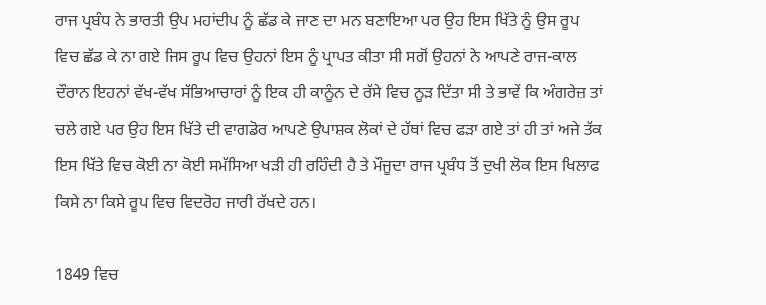ਰਾਜ ਪ੍ਰਬੰਧ ਨੇ ਭਾਰਤੀ ਉਪ ਮਹਾਂਦੀਪ ਨੂੰ ਛੱਡ ਕੇ ਜਾਣ ਦਾ ਮਨ ਬਣਾਇਆ ਪਰ ਉਹ ਇਸ ਖਿੱਤੇ ਨੂੰ ਉਸ ਰੂਪ ਵਿਚ ਛੱਡ ਕੇ ਨਾ ਗਏ ਜਿਸ ਰੂਪ ਵਿਚ ਉਹਨਾਂ ਇਸ ਨੂੰ ਪ੍ਰਾਪਤ ਕੀਤਾ ਸੀ ਸਗੋਂ ਉਹਨਾਂ ਨੇ ਆਪਣੇ ਰਾਜ-ਕਾਲ ਦੌਰਾਨ ਇਹਨਾਂ ਵੱਖ-ਵੱਖ ਸੱਭਿਆਚਾਰਾਂ ਨੂੰ ਇਕ ਹੀ ਕਾਨੂੰਨ ਦੇ ਰੱਸੇ ਵਿਚ ਨੂੜ ਦਿੱਤਾ ਸੀ ਤੇ ਭਾਵੇਂ ਕਿ ਅੰਗਰੇਜ਼ ਤਾਂ ਚਲੇ ਗਏ ਪਰ ਉਹ ਇਸ ਖਿੱਤੇ ਦੀ ਵਾਗਡੋਰ ਆਪਣੇ ਉਪਾਸ਼ਕ ਲੋਕਾਂ ਦੇ ਹੱਥਾਂ ਵਿਚ ਫੜਾ ਗਏ ਤਾਂ ਹੀ ਤਾਂ ਅਜੇ ਤੱਕ ਇਸ ਖਿੱਤੇ ਵਿਚ ਕੋਈ ਨਾ ਕੋਈ ਸਮੱਸਿਆ ਖੜੀ ਹੀ ਰਹਿੰਦੀ ਹੈ ਤੇ ਮੌਜੂਦਾ ਰਾਜ ਪ੍ਰਬੰਧ ਤੋਂ ਦੁਖੀ ਲੋਕ ਇਸ ਖਿਲਾਫ ਕਿਸੇ ਨਾ ਕਿਸੇ ਰੂਪ ਵਿਚ ਵਿਦਰੋਹ ਜਾਰੀ ਰੱਖਦੇ ਹਨ।

1849 ਵਿਚ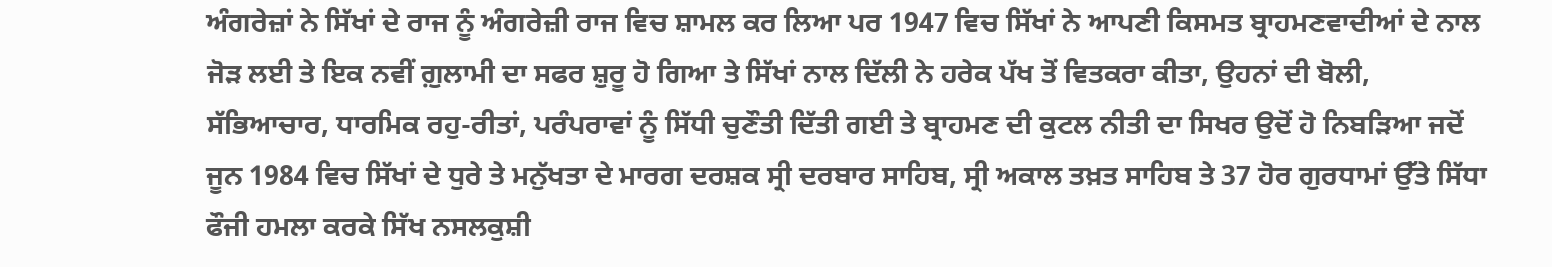ਅੰਗਰੇਜ਼ਾਂ ਨੇ ਸਿੱਖਾਂ ਦੇ ਰਾਜ ਨੂੰ ਅੰਗਰੇਜ਼ੀ ਰਾਜ ਵਿਚ ਸ਼ਾਮਲ ਕਰ ਲਿਆ ਪਰ 1947 ਵਿਚ ਸਿੱਖਾਂ ਨੇ ਆਪਣੀ ਕਿਸਮਤ ਬ੍ਰਾਹਮਣਵਾਦੀਆਂ ਦੇ ਨਾਲ ਜੋੜ ਲਈ ਤੇ ਇਕ ਨਵੀਂ ਗ਼ੁਲਾਮੀ ਦਾ ਸਫਰ ਸ਼ੁਰੂ ਹੋ ਗਿਆ ਤੇ ਸਿੱਖਾਂ ਨਾਲ ਦਿੱਲੀ ਨੇ ਹਰੇਕ ਪੱਖ ਤੋਂ ਵਿਤਕਰਾ ਕੀਤਾ, ਉਹਨਾਂ ਦੀ ਬੋਲੀ, ਸੱਭਿਆਚਾਰ, ਧਾਰਮਿਕ ਰਹੁ-ਰੀਤਾਂ, ਪਰੰਪਰਾਵਾਂ ਨੂੰ ਸਿੱਧੀ ਚੁਣੌਤੀ ਦਿੱਤੀ ਗਈ ਤੇ ਬ੍ਰਾਹਮਣ ਦੀ ਕੁਟਲ ਨੀਤੀ ਦਾ ਸਿਖਰ ਉਦੋਂ ਹੋ ਨਿਬੜਿਆ ਜਦੋਂ ਜੂਨ 1984 ਵਿਚ ਸਿੱਖਾਂ ਦੇ ਧੁਰੇ ਤੇ ਮਨੁੱਖਤਾ ਦੇ ਮਾਰਗ ਦਰਸ਼ਕ ਸ੍ਰੀ ਦਰਬਾਰ ਸਾਹਿਬ, ਸ੍ਰੀ ਅਕਾਲ ਤਖ਼ਤ ਸਾਹਿਬ ਤੇ 37 ਹੋਰ ਗੁਰਧਾਮਾਂ ਉੱਤੇ ਸਿੱਧਾ ਫੌਜੀ ਹਮਲਾ ਕਰਕੇ ਸਿੱਖ ਨਸਲਕੁਸ਼ੀ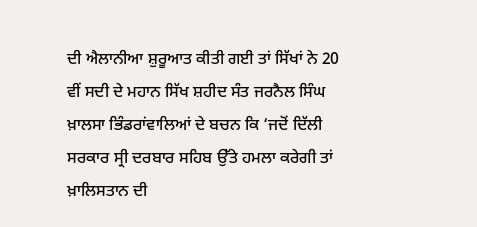ਦੀ ਐਲਾਨੀਆ ਸ਼ੁਰੂਆਤ ਕੀਤੀ ਗਈ ਤਾਂ ਸਿੱਖਾਂ ਨੇ 20 ਵੀਂ ਸਦੀ ਦੇ ਮਹਾਨ ਸਿੱਖ ਸ਼ਹੀਦ ਸੰਤ ਜਰਨੈਲ ਸਿੰਘ ਖ਼ਾਲਸਾ ਭਿੰਡਰਾਂਵਾਲਿਆਂ ਦੇ ਬਚਨ ਕਿ ‘ਜਦੋਂ ਦਿੱਲੀ ਸਰਕਾਰ ਸ੍ਰੀ ਦਰਬਾਰ ਸਹਿਬ ਉੱਤੇ ਹਮਲਾ ਕਰੇਗੀ ਤਾਂ ਖ਼ਾਲਿਸਤਾਨ ਦੀ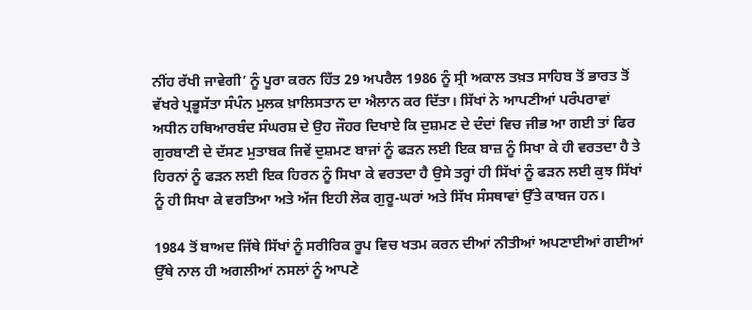ਨੀਂਹ ਰੱਖੀ ਜਾਵੇਗੀ’ ਨੂੰ ਪੂਰਾ ਕਰਨ ਹਿੱਤ 29 ਅਪਰੈਲ 1986 ਨੂੰ ਸ੍ਰੀ ਅਕਾਲ ਤਖ਼ਤ ਸਾਹਿਬ ਤੋਂ ਭਾਰਤ ਤੋਂ ਵੱਖਰੇ ਪ੍ਰਭੂਸੱਤਾ ਸੰਪੰਨ ਮੁਲਕ ਖ਼ਾਲਿਸਤਾਨ ਦਾ ਐਲਾਨ ਕਰ ਦਿੱਤਾ। ਸਿੱਖਾਂ ਨੇ ਆਪਣੀਆਂ ਪਰੰਪਰਾਵਾਂ ਅਧੀਨ ਹਥਿਆਰਬੰਦ ਸੰਘਰਸ਼ ਦੇ ਉਹ ਜੌਹਰ ਦਿਖਾਏ ਕਿ ਦੁਸ਼ਮਣ ਦੇ ਦੰਦਾਂ ਵਿਚ ਜੀਭ ਆ ਗਈ ਤਾਂ ਫਿਰ ਗੁਰਬਾਣੀ ਦੇ ਦੱਸਣ ਮੁਤਾਬਕ ਜਿਵੇਂ ਦੁਸ਼ਮਣ ਬਾਜਾਂ ਨੂੰ ਫੜਨ ਲਈ ਇਕ ਬਾਜ਼ ਨੂੰ ਸਿਖਾ ਕੇ ਹੀ ਵਰਤਦਾ ਹੈ ਤੇ ਹਿਰਨਾਂ ਨੂੰ ਫੜਨ ਲਈ ਇਕ ਹਿਰਨ ਨੂੰ ਸਿਖਾ ਕੇ ਵਰਤਦਾ ਹੈ ਉਸੇ ਤਰ੍ਹਾਂ ਹੀ ਸਿੱਖਾਂ ਨੂੰ ਫੜਨ ਲਈ ਕੁਝ ਸਿੱਖਾਂ ਨੂੰ ਹੀ ਸਿਖਾ ਕੇ ਵਰਤਿਆ ਅਤੇ ਅੱਜ ਇਹੀ ਲੋਕ ਗੁਰੂ-ਘਰਾਂ ਅਤੇ ਸਿੱਖ ਸੰਸਥਾਵਾਂ ਉੱਤੇ ਕਾਬਜ ਹਨ।

1984 ਤੋਂ ਬਾਅਦ ਜਿੱਥੇ ਸਿੱਖਾਂ ਨੂੰ ਸਰੀਰਿਕ ਰੂਪ ਵਿਚ ਖਤਮ ਕਰਨ ਦੀਆਂ ਨੀਤੀਆਂ ਅਪਣਾਈਆਂ ਗਈਆਂ ਉੱਥੇ ਨਾਲ ਹੀ ਅਗਲੀਆਂ ਨਸਲਾਂ ਨੂੰ ਆਪਣੇ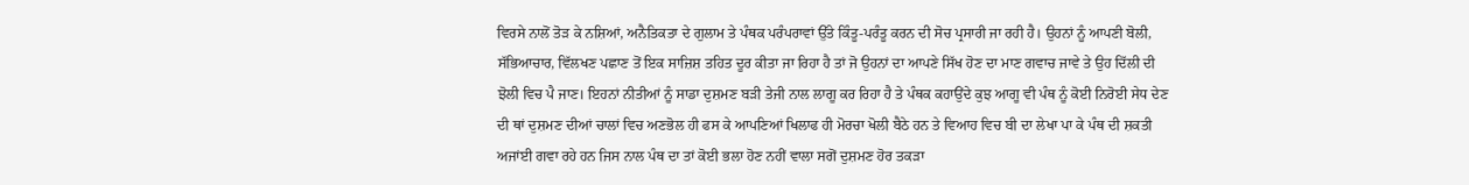ਵਿਰਸੇ ਨਾਲੋਂ ਤੋੜ ਕੇ ਨਸ਼ਿਆਂ, ਅਨੈਤਿਕਤਾ ਦੇ ਗੁਲਾਮ ਤੇ ਪੰਥਕ ਪਰੰਪਰਾਵਾਂ ਉੱਤੇ ਕਿੰਤੂ-ਪਰੰਤੂ ਕਰਨ ਦੀ ਸੋਚ ਪ੍ਰਸਾਰੀ ਜਾ ਰਹੀ ਹੈ। ਉਹਨਾਂ ਨੂੰ ਆਪਣੀ ਬੋਲੀ, ਸੱਭਿਆਚਾਰ, ਵਿੱਲਖਣ ਪਛਾਣ ਤੋਂ ਇਕ ਸਾਜ਼ਿਸ਼ ਤਹਿਤ ਦੂਰ ਕੀਤਾ ਜਾ ਰਿਹਾ ਹੈ ਤਾਂ ਜੋ ਉਹਨਾਂ ਦਾ ਆਪਣੇ ਸਿੱਖ ਹੋਣ ਦਾ ਮਾਣ ਗਵਾਚ ਜਾਵੇ ਤੇ ਉਹ ਦਿੱਲੀ ਦੀ ਝੋਲੀ ਵਿਚ ਪੈ ਜਾਣ। ਇਹਨਾਂ ਨੀਤੀਆਂ ਨੂੰ ਸਾਡਾ ਦੁਸ਼ਮਣ ਬੜੀ ਤੇਜੀ ਨਾਲ ਲਾਗੂ ਕਰ ਰਿਹਾ ਹੈ ਤੇ ਪੰਥਕ ਕਹਾਉਂਦੇ ਕੁਝ ਆਗੂ ਵੀ ਪੰਥ ਨੂੰ ਕੋਈ ਨਿਰੋਈ ਸੇਧ ਦੇਣ ਦੀ ਥਾਂ ਦੁਸ਼ਮਣ ਦੀਆਂ ਚਾਲਾਂ ਵਿਚ ਅਣਭੋਲ ਹੀ ਫਸ ਕੇ ਆਪਣਿਆਂ ਖਿਲਾਫ ਹੀ ਮੋਰਚਾ ਖੋਲੀ ਬੈਠੇ ਹਨ ਤੇ ਵਿਆਹ ਵਿਚ ਬੀ ਦਾ ਲੇਖਾ ਪਾ ਕੇ ਪੰਥ ਦੀ ਸ਼ਕਤੀ ਅਜਾਂਈ ਗਵਾ ਰਹੇ ਹਨ ਜਿਸ ਨਾਲ ਪੰਥ ਦਾ ਤਾਂ ਕੋਈ ਭਲਾ ਹੋਣ ਨਹੀਂ ਵਾਲਾ ਸਗੋਂ ਦੁਸ਼ਮਣ ਹੋਰ ਤਕੜਾ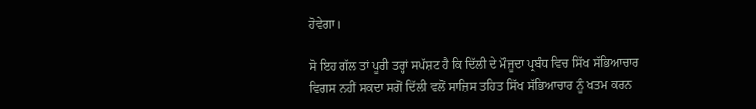ਹੋਵੇਗਾ।

ਸੋ ਇਹ ਗੱਲ ਤਾਂ ਪੂਰੀ ਤਰ੍ਹਾਂ ਸਪੱਸ਼ਟ ਹੈ ਕਿ ਦਿੱਲੀ ਦੇ ਮੌਜੂਦਾ ਪ੍ਰਬੰਧ ਵਿਚ ਸਿੱਖ ਸੱਭਿਆਚਾਰ ਵਿਗਸ ਨਹੀਂ ਸਕਦਾ ਸਗੋਂ ਦਿੱਲੀ ਵਲੋਂ ਸਾਜ਼ਿਸ ਤਹਿਤ ਸਿੱਖ ਸੱਭਿਆਚਾਰ ਨੂੰ ਖਤਮ ਕਰਨ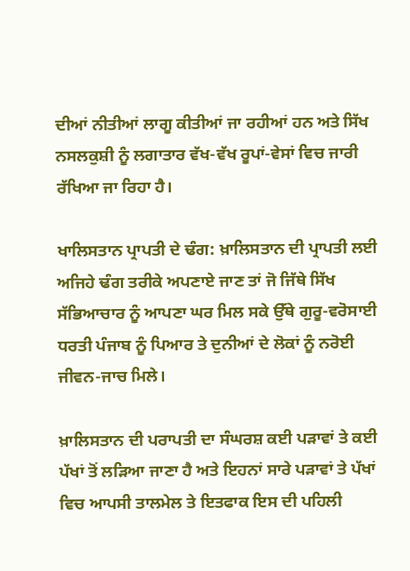ਦੀਆਂ ਨੀਤੀਆਂ ਲਾਗੂ ਕੀਤੀਆਂ ਜਾ ਰਹੀਆਂ ਹਨ ਅਤੇ ਸਿੱਖ ਨਸਲਕੁਸ਼ੀ ਨੂੰ ਲਗਾਤਾਰ ਵੱਖ-ਵੱਖ ਰੂਪਾਂ-ਵੇਸਾਂ ਵਿਚ ਜਾਰੀ ਰੱਖਿਆ ਜਾ ਰਿਹਾ ਹੈ।

ਖਾਲਿਸਤਾਨ ਪ੍ਰਾਪਤੀ ਦੇ ਢੰਗ: ਖ਼ਾਲਿਸਤਾਨ ਦੀ ਪ੍ਰਾਪਤੀ ਲਈ ਅਜਿਹੇ ਢੰਗ ਤਰੀਕੇ ਅਪਣਾਏ ਜਾਣ ਤਾਂ ਜੋ ਜਿੱਥੇ ਸਿੱਖ ਸੱਭਿਆਚਾਰ ਨੂੰ ਆਪਣਾ ਘਰ ਮਿਲ ਸਕੇ ਉੱਥੇ ਗੁਰੂ-ਵਰੋਸਾਈ ਧਰਤੀ ਪੰਜਾਬ ਨੂੰ ਪਿਆਰ ਤੇ ਦੁਨੀਆਂ ਦੇ ਲੋਕਾਂ ਨੂੰ ਨਰੋਈ ਜੀਵਨ-ਜਾਚ ਮਿਲੇ।

ਖ਼ਾਲਿਸਤਾਨ ਦੀ ਪਰਾਪਤੀ ਦਾ ਸੰਘਰਸ਼ ਕਈ ਪੜਾਵਾਂ ਤੇ ਕਈ ਪੱਖਾਂ ਤੋਂ ਲੜਿਆ ਜਾਣਾ ਹੈ ਅਤੇ ਇਹਨਾਂ ਸਾਰੇ ਪੜਾਵਾਂ ਤੇ ਪੱਖਾਂ ਵਿਚ ਆਪਸੀ ਤਾਲਮੇਲ ਤੇ ਇਤਫਾਕ ਇਸ ਦੀ ਪਹਿਲੀ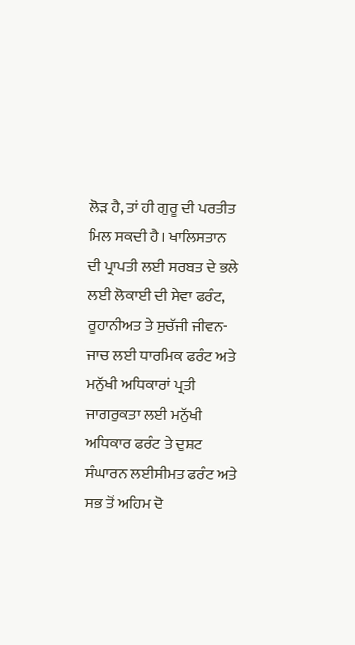ਲੋੜ ਹੈ, ਤਾਂ ਹੀ ਗੁਰੂ ਦੀ ਪਰਤੀਤ ਮਿਲ ਸਕਦੀ ਹੈ। ਖਾਲਿਸਤਾਨ ਦੀ ਪ੍ਰਾਪਤੀ ਲਈ ਸਰਬਤ ਦੇ ਭਲੇ ਲਈ ਲੋਕਾਈ ਦੀ ਸੇਵਾ ਫਰੰਟ, ਰੂਹਾਨੀਅਤ ਤੇ ਸੁਚੱਜੀ ਜੀਵਨ-ਜਾਚ ਲਈ ਧਾਰਮਿਕ ਫਰੰਟ ਅਤੇ ਮਨੁੱਖੀ ਅਧਿਕਾਰਾਂ ਪ੍ਰਤੀ ਜਾਗਰੁਕਤਾ ਲਈ ਮਨੁੱਖੀ ਅਧਿਕਾਰ ਫਰੰਟ ਤੇ ਦੁਸ਼ਟ ਸੰਘਾਰਨ ਲਈਸੀਮਤ ਫਰੰਟ ਅਤੇ ਸਭ ਤੋਂ ਅਹਿਮ ਦੋ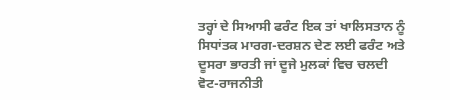ਤਰ੍ਹਾਂ ਦੇ ਸਿਆਸੀ ਫਰੰਟ ਇਕ ਤਾਂ ਖਾਲਿਸਤਾਨ ਨੂੰ ਸਿਧਾਂਤਕ ਮਾਰਗ-ਦਰਸ਼ਨ ਦੇਣ ਲਈ ਫਰੰਟ ਅਤੇ ਦੂਸਰਾ ਭਾਰਤੀ ਜਾਂ ਦੂਜੇ ਮੁਲਕਾਂ ਵਿਚ ਚਲਦੀ ਵੋਟ-ਰਾਜਨੀਤੀ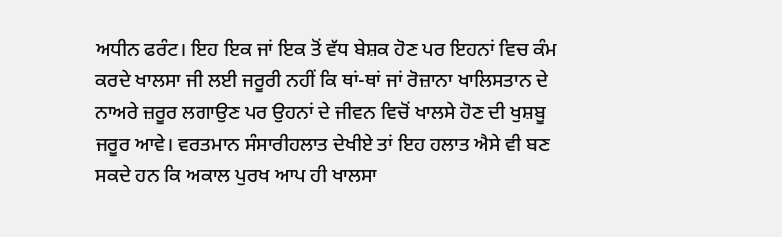ਅਧੀਨ ਫਰੰਟ। ਇਹ ਇਕ ਜਾਂ ਇਕ ਤੋਂ ਵੱਧ ਬੇਸ਼ਕ ਹੋਣ ਪਰ ਇਹਨਾਂ ਵਿਚ ਕੰਮ ਕਰਦੇ ਖਾਲਸਾ ਜੀ ਲਈ ਜਰੂਰੀ ਨਹੀਂ ਕਿ ਥਾਂ-ਥਾਂ ਜਾਂ ਰੋਜ਼ਾਨਾ ਖਾਲਿਸਤਾਨ ਦੇ ਨਾਅਰੇ ਜ਼ਰੂਰ ਲਗਾਉਣ ਪਰ ਉਹਨਾਂ ਦੇ ਜੀਵਨ ਵਿਚੋਂ ਖਾਲਸੇ ਹੋਣ ਦੀ ਖੁਸ਼ਬੂ ਜਰੂਰ ਆਵੇ। ਵਰਤਮਾਨ ਸੰਸਾਰੀਹਲਾਤ ਦੇਖੀਏ ਤਾਂ ਇਹ ਹਲਾਤ ਐਸੇ ਵੀ ਬਣ ਸਕਦੇ ਹਨ ਕਿ ਅਕਾਲ ਪੁਰਖ ਆਪ ਹੀ ਖਾਲਸਾ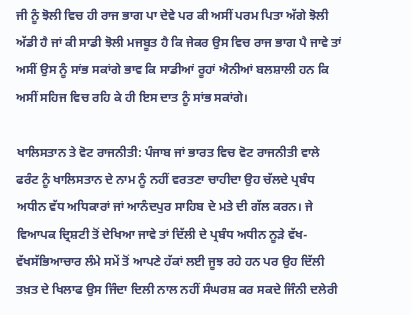ਜੀ ਨੂੰ ਝੋਲੀ ਵਿਚ ਹੀ ਰਾਜ ਭਾਗ ਪਾ ਦੇਵੇ ਪਰ ਕੀ ਅਸੀਂ ਪਰਮ ਪਿਤਾ ਅੱਗੇ ਝੋਲੀ ਅੱਡੀ ਹੈ ਜਾਂ ਕੀ ਸਾਡੀ ਝੋਲੀ ਮਜਬੂਤ ਹੈ ਕਿ ਜੇਕਰ ਉਸ ਵਿਚ ਰਾਜ ਭਾਗ ਪੈ ਜਾਵੇ ਤਾਂ ਅਸੀਂ ਉਸ ਨੂੰ ਸਾਂਭ ਸਕਾਂਗੇ ਭਾਵ ਕਿ ਸਾਡੀਆਂ ਰੂਹਾਂ ਐਨੀਆਂ ਬਲਸ਼ਾਲੀ ਹਨ ਕਿ ਅਸੀਂ ਸਹਿਜ ਵਿਚ ਰਹਿ ਕੇ ਹੀ ਇਸ ਦਾਤ ਨੂੰ ਸਾਂਭ ਸਕਾਂਗੇ।

ਖਾਲਿਸਤਾਨ ਤੇ ਵੋਟ ਰਾਜਨੀਤੀ: ਪੰਜਾਬ ਜਾਂ ਭਾਰਤ ਵਿਚ ਵੋਟ ਰਾਜਨੀਤੀ ਵਾਲੇ ਫਰੰਟ ਨੂੰ ਖਾਲਿਸਤਾਨ ਦੇ ਨਾਮ ਨੂੰ ਨਹੀਂ ਵਰਤਣਾ ਚਾਹੀਦਾ ਉਹ ਚੱਲਦੇ ਪ੍ਰਬੰਧ ਅਧੀਨ ਵੱਧ ਅਧਿਕਾਰਾਂ ਜਾਂ ਆਨੰਦਪੁਰ ਸਾਹਿਬ ਦੇ ਮਤੇ ਦੀ ਗੱਲ ਕਰਨ। ਜੇ ਵਿਆਪਕ ਦ੍ਰਿਸ਼ਟੀ ਤੋਂ ਦੇਖਿਆ ਜਾਵੇ ਤਾਂ ਦਿੱਲੀ ਦੇ ਪ੍ਰਬੰਧ ਅਧੀਨ ਨੂੜੇ ਵੱਖ-ਵੱਖਸੱਭਿਆਚਾਰ ਲੰਮੇ ਸਮੇਂ ਤੋਂ ਆਪਣੇ ਹੱਕਾਂ ਲਈ ਜੂਝ ਰਹੇ ਹਨ ਪਰ ਉਹ ਦਿੱਲੀ ਤਖ਼ਤ ਦੇ ਖਿਲਾਫ ਉਸ ਜਿੰਦਾ ਦਿਲੀ ਨਾਲ ਨਹੀਂ ਸੰਘਰਸ਼ ਕਰ ਸਕਦੇ ਜਿੰਨੀ ਦਲੇਰੀ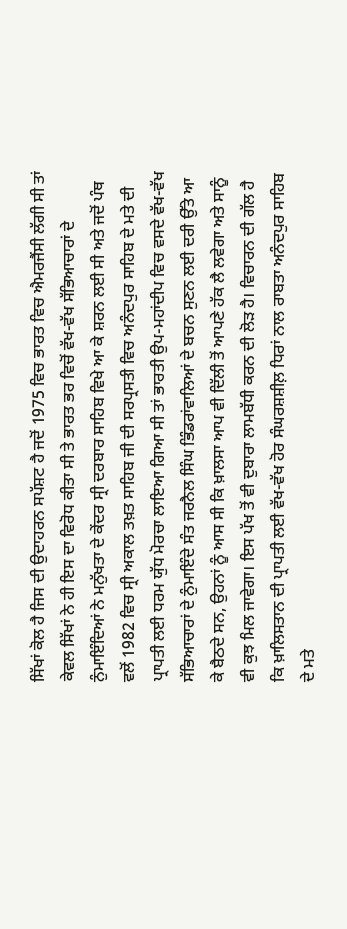ਸਿੱਖਾਂ ਕੋਲ ਹੈ ਜਿਸ ਦੀ ਉਦਾਹਰਨ ਸਪੱਸ਼ਟ ਹੈ ਜਦੋਂ 1975 ਵਿਚ ਭਾਰਤ ਵਿਚ ਐਮਰਜੈਂਸੀ ਲੱਗੀ ਸੀ ਤਾਂ ਕੇਵਲ ਸਿੱਖਾਂ ਨੇ ਹੀ ਇਸ ਦਾ ਵਿਰੋਧ ਕੀਤਾ ਸੀ ਤੇ ਭਾਰਤ ਭਰ ਵਿਚੋਂ ਵੱਖ-ਵੱਖ ਸੱਭਿਆਚਾਰਾਂ ਦੇ ਨੁੰਮਾਇੰਦਿਆਂ ਨੇ ਮਨੁੱਖਤਾ ਦੇ ਕੇਂਦਰ ਸ੍ਰੀ ਦਰਬਾਰ ਸਾਹਿਬ ਵਿਖੇ ਆ ਕੇ ਸ਼ਰਨ ਲਈ ਸੀ ਅਤੇ ਜਦੋਂ ਪੰਥ ਵਲੋਂ 1982 ਵਿਚ ਸ੍ਰੀ ਅਕਾਲ ਤਖ਼ਤ ਸਾਹਿਬ ਜੀ ਦੀ ਸਰਪ੍ਰਸਤੀ ਵਿਚ ਅਨੰਦਪੁਰ ਸਾਹਿਬ ਦੇ ਮਤੇ ਦੀ ਪ੍ਰਾਪਤੀ ਲਈ ਧਰਮ ਯੁੱਧ ਮੋਰਚਾ ਲਾਇਆ ਗਿਆ ਸੀ ਤਾਂ ਭਾਰਤੀ ਉਪ-ਮਹਾਂਦੀਪ ਵਿਚ ਵਸਦੇ ਵੱਖ-ਵੱਖ ਸੱਭਿਆਚਾਰਾਂ ਦੇ ਨੁੰਮਾਇੰਦੇ ਸੰਤ ਜਰਨੈਲ ਸਿੰਘ ਭਿੰਡਰਾਂਵਾਲਿਆਂ ਦੇ ਬਚਨ ਸੁਣਨ ਲਈ ਦਰੀ ਉੱਤੇ ਆ ਕੇ ਬੈਠਦੇ ਸਨ, ਉਹਨਾਂ ਨੂੰ ਆਸ ਸੀ ਕਿ ਖ਼ਾਲਸਾ ਆਪ ਵੀ ਦਿੱਲੀ ਤੋਂ ਆਪਣੇ ਹੱਕ ਲੈ ਲਵੇਗਾ ਅਤੇ ਸਾਨੂੰ ਵੀ ਕੁਝ ਮਿਲ ਜਾਵੇਗਾ। ਇਸ ਪੱਖ ਤੋਂ ਵੀ ਦੁਬਾਰਾ ਲਾਮਬੱਧੀ ਕਰਨ ਦੀ ਲੋੜ ਹੈ। ਵਿਚਾਰਨ ਦੀ ਗੱਲ ਹੈ ਕਿ ਖ਼ਾਲਿਸਤਾਨ ਦੀ ਪ੍ਰਾਪਤੀ ਲਈ ਵੱਖ-ਵੱਖ ਹੋਰ ਸੰਘਰਸ਼ਸ਼ੀਲ਼ ਧਿਰਾਂ ਨਾਲ ਰਾਬਤਾ ਅਨੰਦਪੁਰ ਸਾਹਿਬ ਦੇ ਮਤੇ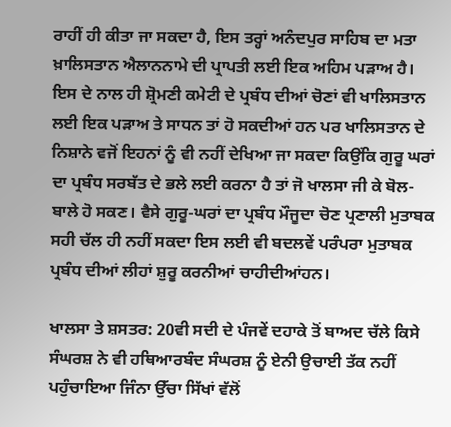ਰਾਹੀਂ ਹੀ ਕੀਤਾ ਜਾ ਸਕਦਾ ਹੈ, ਇਸ ਤਰ੍ਹਾਂ ਅਨੰਦਪੁਰ ਸਾਹਿਬ ਦਾ ਮਤਾ ਖ਼ਾਲਿਸਤਾਨ ਐਲਾਨਨਾਮੇ ਦੀ ਪ੍ਰਾਪਤੀ ਲਈ ਇਕ ਅਹਿਮ ਪੜਾਅ ਹੈ। ਇਸ ਦੇ ਨਾਲ ਹੀ ਸ਼੍ਰੋਮਣੀ ਕਮੇਟੀ ਦੇ ਪ੍ਰਬੰਧ ਦੀਆਂ ਚੋਣਾਂ ਵੀ ਖਾਲਿਸਤਾਨ ਲਈ ਇਕ ਪੜਾਅ ਤੇ ਸਾਧਨ ਤਾਂ ਹੋ ਸਕਦੀਆਂ ਹਨ ਪਰ ਖਾਲਿਸਤਾਨ ਦੇ ਨਿਸ਼ਾਨੇ ਵਜੋਂ ਇਹਨਾਂ ਨੂੰ ਵੀ ਨਹੀਂ ਦੇਖਿਆ ਜਾ ਸਕਦਾ ਕਿਉਂਕਿ ਗੁਰੂ ਘਰਾਂ ਦਾ ਪ੍ਰਬੰਧ ਸਰਬੱਤ ਦੇ ਭਲੇ ਲਈ ਕਰਨਾ ਹੈ ਤਾਂ ਜੋ ਖਾਲਸਾ ਜੀ ਕੇ ਬੋਲ-ਬਾਲੇ ਹੋ ਸਕਣ। ਵੈਸੇ ਗੁਰੂ-ਘਰਾਂ ਦਾ ਪ੍ਰਬੰਧ ਮੌਜੂਦਾ ਚੋਣ ਪ੍ਰਣਾਲੀ ਮੁਤਾਬਕ ਸਹੀ ਚੱਲ ਹੀ ਨਹੀਂ ਸਕਦਾ ਇਸ ਲਈ ਵੀ ਬਦਲਵੇਂ ਪਰੰਪਰਾ ਮੁਤਾਬਕ ਪ੍ਰਬੰਧ ਦੀਆਂ ਲੀਹਾਂ ਸ਼ੁਰੂ ਕਰਨੀਆਂ ਚਾਹੀਦੀਆਂਹਨ।

ਖਾਲਸਾ ਤੇ ਸ਼ਸਤਰ: 20ਵੀ ਸਦੀ ਦੇ ਪੰਜਵੇਂ ਦਹਾਕੇ ਤੋਂ ਬਾਅਦ ਚੱਲੇ ਕਿਸੇ ਸੰਘਰਸ਼ ਨੇ ਵੀ ਹਥਿਆਰਬੰਦ ਸੰਘਰਸ਼ ਨੂੰ ਏਨੀ ਉਚਾਈ ਤੱਕ ਨਹੀਂ ਪਹੁੰਚਾਇਆ ਜਿੰਨਾ ਉੱਚਾ ਸਿੱਖਾਂ ਵੱਲੋਂ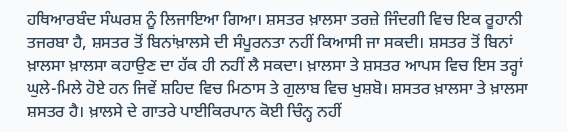ਹਥਿਆਰਬੰਦ ਸੰਘਰਸ਼ ਨੂੰ ਲਿਜਾਇਆ ਗਿਆ। ਸ਼ਸਤਰ ਖ਼ਾਲਸਾ ਤਰਜ਼ੇ ਜਿੰਦਗੀ ਵਿਚ ਇਕ ਰੂਹਾਨੀ ਤਜਰਬਾ ਹੈ, ਸ਼ਸਤਰ ਤੋਂ ਬਿਨਾਂਖ਼ਾਲਸੇ ਦੀ ਸੰਪੂਰਨਤਾ ਨਹੀਂ ਕਿਆਸੀ ਜਾ ਸਕਦੀ। ਸ਼ਸਤਰ ਤੋਂ ਬਿਨਾਂ ਖ਼ਾਲਸਾ ਖ਼ਾਲਸਾ ਕਹਾਉਣ ਦਾ ਹੱਕ ਹੀ ਨਹੀਂ ਲੈ ਸਕਦਾ। ਖ਼ਾਲਸਾ ਤੇ ਸ਼ਸਤਰ ਆਪਸ ਵਿਚ ਇਸ ਤਰ੍ਹਾਂ ਘੁਲੇ-ਮਿਲੇ ਹੋਏ ਹਨ ਜਿਵੇਂ ਸ਼ਹਿਦ ਵਿਚ ਮਿਠਾਸ ਤੇ ਗੁਲਾਬ ਵਿਚ ਖੁਸ਼ਬੋ। ਸ਼ਸਤਰ ਖ਼ਾਲਸਾ ਤੇ ਖ਼ਾਲਸਾ ਸ਼ਸਤਰ ਹੈ। ਖ਼ਾਲਸੇ ਦੇ ਗਾਤਰੇ ਪਾਈਕਿਰਪਾਨ ਕੋਈ ਚਿੰਨ੍ਹ ਨਹੀਂ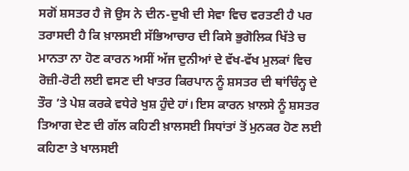ਸਗੋਂ ਸ਼ਸਤਰ ਹੈ ਜੋ ਉਸ ਨੇ ਦੀਨ-ਦੁਖੀ ਦੀ ਸੇਵਾ ਵਿਚ ਵਰਤਣੀ ਹੈ ਪਰ ਤਰਾਸਦੀ ਹੈ ਕਿ ਖ਼ਾਲਸਈ ਸੱਭਿਆਚਾਰ ਦੀ ਕਿਸੇ ਭੁਗੋਲਿਕ ਖਿੱਤੇ ਚ ਮਾਨਤਾ ਨਾ ਹੋਣ ਕਾਰਨ ਅਸੀਂ ਅੱਜ ਦੁਨੀਆਂ ਦੇ ਵੱਖ-ਵੱਖ ਮੁਲਕਾਂ ਵਿਚ ਰੋਜ਼ੀ-ਰੋਟੀ ਲਈ ਵਸਣ ਦੀ ਖਾਤਰ ਕਿਰਪਾਨ ਨੂੰ ਸ਼ਸਤਰ ਦੀ ਥਾਂਚਿੰਨ੍ਹ ਦੇ ਤੌਰ ’ਤੇ ਪੇਸ਼ ਕਰਕੇ ਵਧੇਰੇ ਖੁਸ਼ ਹੁੰਦੇ ਹਾਂ। ਇਸ ਕਾਰਨ ਖ਼ਾਲਸੇ ਨੂੰ ਸ਼ਸਤਰ ਤਿਆਗ ਦੇਣ ਦੀ ਗੱਲ ਕਹਿਣੀ ਖ਼ਾਲਸਈ ਸਿਧਾਂਤਾਂ ਤੋਂ ਮੁਨਕਰ ਹੋਣ ਲਈ ਕਹਿਣਾ ਤੇ ਖਾਲਸਈ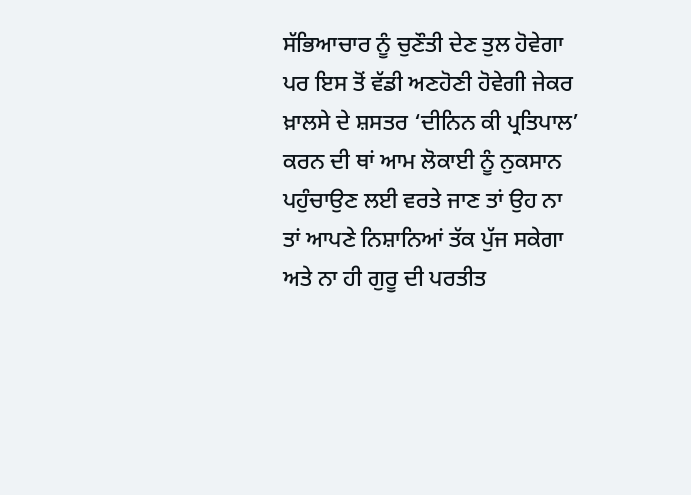ਸੱਭਿਆਚਾਰ ਨੂੰ ਚੁਣੌਤੀ ਦੇਣ ਤੁਲ ਹੋਵੇਗਾ ਪਰ ਇਸ ਤੋਂ ਵੱਡੀ ਅਣਹੋਣੀ ਹੋਵੇਗੀ ਜੇਕਰ ਖ਼ਾਲਸੇ ਦੇ ਸ਼ਸਤਰ ‘ਦੀਨਿਨ ਕੀ ਪ੍ਰਤਿਪਾਲ’ ਕਰਨ ਦੀ ਥਾਂ ਆਮ ਲੋਕਾਈ ਨੂੰ ਨੁਕਸਾਨ ਪਹੁੰਚਾਉਣ ਲਈ ਵਰਤੇ ਜਾਣ ਤਾਂ ਉਹ ਨਾ ਤਾਂ ਆਪਣੇ ਨਿਸ਼ਾਨਿਆਂ ਤੱਕ ਪੁੱਜ ਸਕੇਗਾ ਅਤੇ ਨਾ ਹੀ ਗੁਰੂ ਦੀ ਪਰਤੀਤ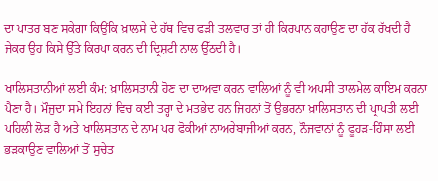ਦਾ ਪਾਤਰ ਬਣ ਸਕੇਗਾ ਕਿਉਂਕਿ ਖ਼ਾਲਸੇ ਦੇ ਹੱਥ ਵਿਚ ਫੜੀ ਤਲਵਾਰ ਤਾਂ ਹੀ ਕਿਰਪਾਨ ਕਹਾਉਣ ਦਾ ਹੱਕ ਰੱਖਦੀ ਹੈ ਜੇਕਰ ਉਹ ਕਿਸੇ ਉੱਤੇ ਕਿਰਪਾ ਕਰਨ ਦੀ ਦ੍ਰਿਸ਼ਟੀ ਨਾਲ ਉੱਠਦੀ ਹੈ।

ਖਾਲਿਸਤਾਨੀਆਂ ਲਈ ਕੰਮ: ਖ਼ਾਲਿਸਤਾਨੀ ਹੋਣ ਦਾ ਦਾਅਵਾ ਕਰਨ ਵਾਲਿਆਂ ਨੂੰ ਵੀ ਅਪਸੀ ਤਾਲਮੇਲ ਕਾਇਮ ਕਰਨਾ ਪੈਣਾ ਹੈ। ਮੌਜੁਦਾ ਸਮੇ ਇਹਨਾਂ ਵਿਚ ਕਈ ਤਰ੍ਹਾ ਦੇ ਮਤਭੇਦ ਹਨ ਜਿਹਨਾਂ ਤੋਂ ਉਭਰਨਾ ਖ਼ਾਲਿਸਤਾਨ ਦੀ ਪ੍ਰਾਪਤੀ ਲਈ ਪਹਿਲੀ ਲੋੜ ਹੈ ਅਤੇ ਖਾਲਿਸਤਾਨ ਦੇ ਨਾਮ ਪਰ ਫੋਕੀਆਂ ਨਾਅਰੇਬਾਜੀਆਂ ਕਰਨ, ਨੌਜਵਾਨਾਂ ਨੂੰ ਫੂਹੜ-ਹਿੰਸਾ ਲਈ ਭੜਕਾਉਣ ਵਾਲਿਆਂ ਤੋਂ ਸੁਚੇਤ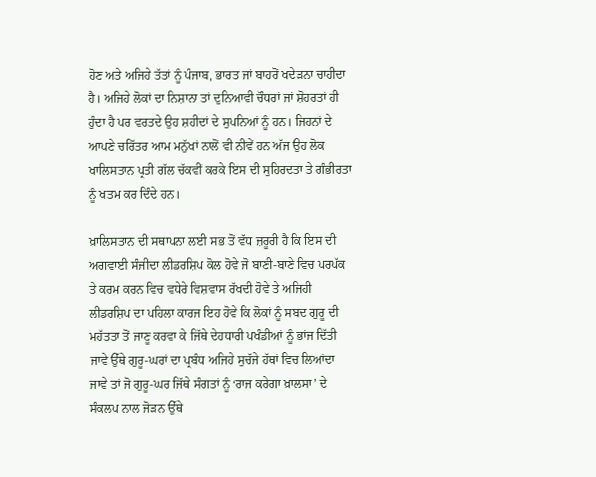ਹੋਣ ਅਤੇ ਅਜਿਹੇ ਤੱਤਾਂ ਨੂੰ ਪੰਜਾਬ, ਭਾਰਤ ਜਾਂ ਬਾਹਰੋਂ ਖਦੇੜਨਾ ਚਾਹੀਦਾ ਹੈ। ਅਜਿਹੇ ਲੋਕਾਂ ਦਾ ਨਿਸ਼ਾਨਾ ਤਾਂ ਦੁਨਿਆਵੀ ਚੌਧਰਾਂ ਜਾਂ ਸ਼ੋਹਰਤਾਂ ਹੀ ਹੁੰਦਾ ਹੈ ਪਰ ਵਰਤਦੇ ਉਹ ਸ਼ਹੀਦਾਂ ਦੇ ਸੁਪਨਿਆਂ ਨੂੰ ਹਨ। ਜਿਹਨਾਂ ਦੇ ਆਪਣੇ ਚਰਿੱਤਰ ਆਮ ਮਨੁੱਖਾਂ ਨਾਲੋਂ ਵੀ ਨੀਵੇਂ ਹਨ ਅੱਜ ਉਹ ਲੋਕ ਖਾਲਿਸਤਾਨ ਪ੍ਰਤੀ ਗੱਲ ਚੱਕਵੀਂ ਕਰਕੇ ਇਸ ਦੀ ਸੁਹਿਰਦਤਾ ਤੇ ਗੰਭੀਰਤਾ ਨੂੰ ਖਤਮ ਕਰ ਦਿੰਦੇ ਹਨ।

ਖ਼ਾਲਿਸਤਾਨ ਦੀ ਸਥਾਪਨਾ ਲਈ ਸਭ ਤੋਂ ਵੱਧ ਜ਼ਰੂਰੀ ਹੈ ਕਿ ਇਸ ਦੀ ਅਗਵਾਈ ਸੰਜੀਦਾ ਲੀਡਰਸ਼ਿਪ ਕੋਲ ਹੋਵੇ ਜੋ ਬਾਣੀ-ਬਾਣੇ ਵਿਚ ਪਰਪੱਕ ਤੇ ਕਰਮ ਕਰਨ ਵਿਚ ਵਧੇਰੇ ਵਿਸ਼ਵਾਸ ਰੱਖਦੀ ਹੋਵੇ ਤੇ ਅਜਿਹੀ ਲੀਡਰਸ਼ਿਪ ਦਾ ਪਹਿਲਾ ਕਾਰਜ ਇਹ ਹੋਵੇ ਕਿ ਲੋਕਾਂ ਨੂੰ ਸਬਦ ਗੁਰੂ ਦੀ ਮਹੱਤਤਾ ਤੋਂ ਜਾਣੂ ਕਰਵਾ ਕੇ ਜਿੱਥੇ ਦੇਹਧਾਰੀ ਪਖੰਡੀਆਂ ਨੂੰ ਭਾਂਜ ਦਿੱਤੀ ਜਾਵੇ ਉੱਥੇ ਗੁਰੂ-ਘਰਾਂ ਦਾ ਪ੍ਰਬੰਧ ਅਜਿਹੇ ਸੁਚੱਜੇ ਹੱਥਾਂ ਵਿਚ ਲਿਆਂਦਾ ਜਾਵੇ ਤਾਂ ਜੋ ਗੁਰੂ-ਘਰ ਜਿੱਥੇ ਸੰਗਤਾਂ ਨੂੰ ‘ਰਾਜ ਕਰੇਗਾ ਖ਼ਾਲਸਾ’ ਦੇ ਸੰਕਲਪ ਨਾਲ ਜੋੜਨ ਉੱਥੇ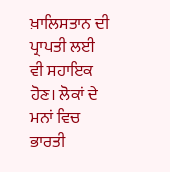ਖ਼ਾਲਿਸਤਾਨ ਦੀ ਪ੍ਰਾਪਤੀ ਲਈ ਵੀ ਸਹਾਇਕ ਹੋਣ। ਲੋਕਾਂ ਦੇ ਮਨਾਂ ਵਿਚ ਭਾਰਤੀ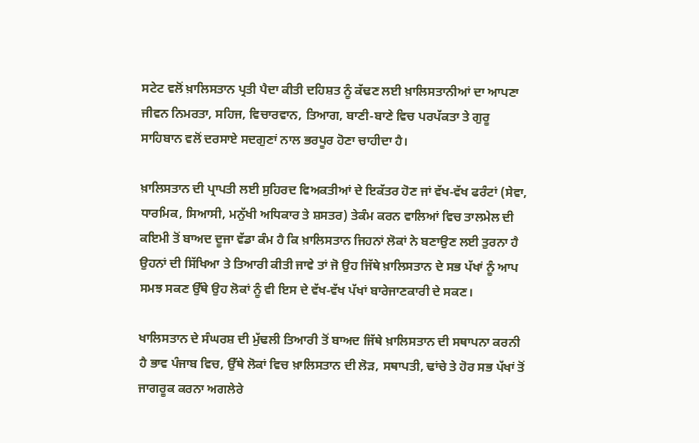ਸਟੇਟ ਵਲੋਂ ਖ਼ਾਲਿਸਤਾਨ ਪ੍ਰਤੀ ਪੈਦਾ ਕੀਤੀ ਦਹਿਸ਼ਤ ਨੂੰ ਕੱਢਣ ਲਈ ਖ਼ਾਲਿਸਤਾਨੀਆਂ ਦਾ ਆਪਣਾ ਜੀਵਨ ਨਿਮਰਤਾ, ਸਹਿਜ, ਵਿਚਾਰਵਾਨ, ਤਿਆਗ, ਬਾਣੀ-ਬਾਣੇ ਵਿਚ ਪਰਪੱਕਤਾ ਤੇ ਗੁਰੂ ਸਾਹਿਬਾਨ ਵਲੋਂ ਦਰਸਾਏ ਸਦਗੁਣਾਂ ਨਾਲ ਭਰਪੂਰ ਹੋਣਾ ਚਾਹੀਦਾ ਹੈ।

ਖ਼ਾਲਿਸਤਾਨ ਦੀ ਪ੍ਰਾਪਤੀ ਲਈ ਸੁਹਿਰਦ ਵਿਅਕਤੀਆਂ ਦੇ ਇਕੱਤਰ ਹੋਣ ਜਾਂ ਵੱਖ-ਵੱਖ ਫਰੰਟਾਂ (ਸੇਵਾ, ਧਾਰਮਿਕ, ਸਿਆਸੀ, ਮਨੁੱਖੀ ਅਧਿਕਾਰ ਤੇ ਸ਼ਸਤਰ) ਤੇਕੰਮ ਕਰਨ ਵਾਲਿਆਂ ਵਿਚ ਤਾਲਮੇਲ ਦੀ ਕਇਮੀ ਤੋਂ ਬਾਅਦ ਦੂਜਾ ਵੱਡਾ ਕੰਮ ਹੈ ਕਿ ਖ਼ਾਲਿਸਤਾਨ ਜਿਹਨਾਂ ਲੋਕਾਂ ਨੇ ਬਣਾਉਣ ਲਈ ਤੁਰਨਾ ਹੈ ਉਹਨਾਂ ਦੀ ਸਿੱਖਿਆ ਤੇ ਤਿਆਰੀ ਕੀਤੀ ਜਾਵੇ ਤਾਂ ਜੋ ਉਹ ਜਿੱਥੇ ਖ਼ਾਲਿਸਤਾਨ ਦੇ ਸਭ ਪੱਖਾਂ ਨੂੰ ਆਪ ਸਮਝ ਸਕਣ ਉੱਥੇ ਉਹ ਲੋਕਾਂ ਨੂੰ ਵੀ ਇਸ ਦੇ ਵੱਖ-ਵੱਖ ਪੱਖਾਂ ਬਾਰੇਜਾਣਕਾਰੀ ਦੇ ਸਕਣ।

ਖਾਲਿਸਤਾਨ ਦੇ ਸੰਘਰਸ਼ ਦੀ ਮੁੱਢਲੀ ਤਿਆਰੀ ਤੋਂ ਬਾਅਦ ਜਿੱਥੇ ਖ਼ਾਲਿਸਤਾਨ ਦੀ ਸਥਾਪਨਾ ਕਰਨੀ ਹੈ ਭਾਵ ਪੰਜਾਬ ਵਿਚ, ਉੱਥੇ ਲੋਕਾਂ ਵਿਚ ਖ਼ਾਲਿਸਤਾਨ ਦੀ ਲੋੜ, ਸਥਾਪਤੀ, ਢਾਂਚੇ ਤੇ ਹੋਰ ਸਭ ਪੱਖਾਂ ਤੋਂ ਜਾਗਰੂਕ ਕਰਨਾ ਅਗਲੇਰੇ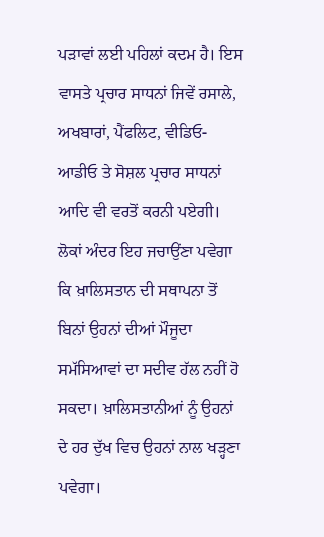ਪੜਾਵਾਂ ਲਈ ਪਹਿਲਾਂ ਕਦਮ ਹੈ। ਇਸ ਵਾਸਤੇ ਪ੍ਰਚਾਰ ਸਾਧਨਾਂ ਜਿਵੇਂ ਰਸਾਲੇ, ਅਖਬਾਰਾਂ, ਪੈਂਫਲਿਟ, ਵੀਡਿਓ-ਆਡੀਓ ਤੇ ਸੋਸ਼ਲ ਪ੍ਰਚਾਰ ਸਾਧਨਾਂ ਆਦਿ ਵੀ ਵਰਤੋਂ ਕਰਨੀ ਪਏਗੀ। ਲੋਕਾਂ ਅੰਦਰ ਇਹ ਜਚਾਉਂਣਾ ਪਵੇਗਾ ਕਿ ਖ਼ਾਲਿਸਤਾਨ ਦੀ ਸਥਾਪਨਾ ਤੋਂ ਬਿਨਾਂ ਉਹਨਾਂ ਦੀਆਂ ਮੌਜੂਦਾ ਸਮੱਸਿਆਵਾਂ ਦਾ ਸਦੀਵ ਹੱਲ ਨਹੀਂ ਹੋ ਸਕਦਾ। ਖ਼ਾਲਿਸਤਾਨੀਆਂ ਨੂੰ ਉਹਨਾਂ ਦੇ ਹਰ ਦੁੱਖ ਵਿਚ ਉਹਨਾਂ ਨਾਲ ਖੜ੍ਹਣਾ ਪਵੇਗਾ।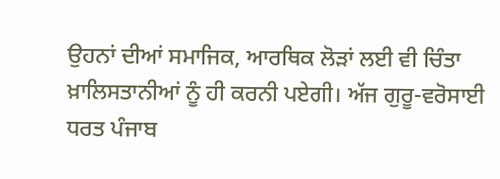ਉਹਨਾਂ ਦੀਆਂ ਸਮਾਜਿਕ, ਆਰਥਿਕ ਲੋੜਾਂ ਲਈ ਵੀ ਚਿੰਤਾ ਖ਼ਾਲਿਸਤਾਨੀਆਂ ਨੂੰ ਹੀ ਕਰਨੀ ਪਏਗੀ। ਅੱਜ ਗੁਰੂ-ਵਰੋਸਾਈ ਧਰਤ ਪੰਜਾਬ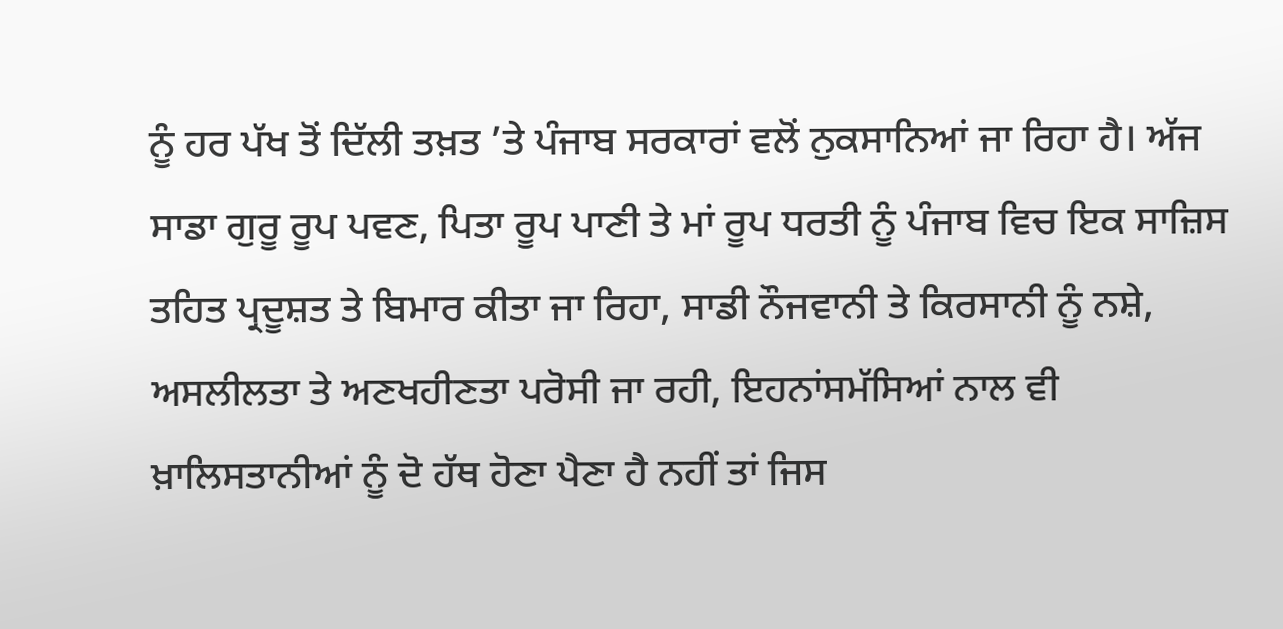ਨੂੰ ਹਰ ਪੱਖ ਤੋਂ ਦਿੱਲੀ ਤਖ਼ਤ ’ਤੇ ਪੰਜਾਬ ਸਰਕਾਰਾਂ ਵਲੋਂ ਨੁਕਸਾਨਿਆਂ ਜਾ ਰਿਹਾ ਹੈ। ਅੱਜ ਸਾਡਾ ਗੁਰੂ ਰੂਪ ਪਵਣ, ਪਿਤਾ ਰੂਪ ਪਾਣੀ ਤੇ ਮਾਂ ਰੂਪ ਧਰਤੀ ਨੂੰ ਪੰਜਾਬ ਵਿਚ ਇਕ ਸਾਜ਼ਿਸ ਤਹਿਤ ਪ੍ਰਦੂਸ਼ਤ ਤੇ ਬਿਮਾਰ ਕੀਤਾ ਜਾ ਰਿਹਾ, ਸਾਡੀ ਨੌਜਵਾਨੀ ਤੇ ਕਿਰਸਾਨੀ ਨੂੰ ਨਸ਼ੇ, ਅਸਲੀਲਤਾ ਤੇ ਅਣਖਹੀਣਤਾ ਪਰੋਸੀ ਜਾ ਰਹੀ, ਇਹਨਾਂਸਮੱਸਿਆਂ ਨਾਲ ਵੀ ਖ਼ਾਲਿਸਤਾਨੀਆਂ ਨੂੰ ਦੋ ਹੱਥ ਹੋਣਾ ਪੈਣਾ ਹੈ ਨਹੀਂ ਤਾਂ ਜਿਸ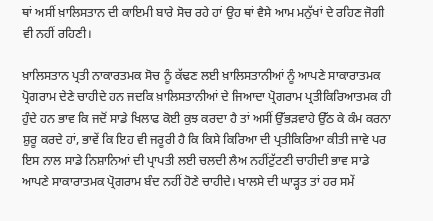ਥਾਂ ਅਸੀਂ ਖ਼ਾਲਿਸਤਾਨ ਦੀ ਕਾਇਮੀ ਬਾਰੇ ਸੋਚ ਰਹੇ ਹਾਂ ਉਹ ਥਾਂ ਵੈਸੇ ਆਮ ਮਨੁੱਖਾਂ ਦੇ ਰਹਿਣ ਜੋਗੀ ਵੀ ਨਹੀਂ ਰਹਿਣੀ।

ਖ਼ਾਲਿਸਤਾਨ ਪ੍ਰਤੀ ਨਾਕਾਰਤਮਕ ਸੋਚ ਨੂੰ ਕੱਢਣ ਲਈ ਖ਼ਾਲਿਸਤਾਨੀਆਂ ਨੂੰ ਆਪਣੇ ਸਾਕਾਰਾਤਮਕ ਪ੍ਰੋਗਰਾਮ ਦੇਣੇ ਚਾਹੀਦੇ ਹਨ ਜਦਕਿ ਖ਼ਾਲਿਸਤਾਨੀਆਂ ਦੇ ਜਿਆਦਾ ਪ੍ਰੋਗਰਾਮ ਪ੍ਰਤੀਕਿਰਿਆਤਮਕ ਹੀ ਹੁੰਦੇ ਹਨ ਭਾਵ ਕਿ ਜਦੋਂ ਸਾਡੇ ਖਿਲਾਫ ਕੋਈ ਕੁਝ ਕਰਦਾ ਹੈ ਤਾਂ ਅਸੀਂ ਉੱਭੜਵਾਹੇ ਉੱਠ ਕੇ ਕੰਮ ਕਰਨਾ ਸ਼ੁਰੂ ਕਰਦੇ ਹਾਂ, ਭਾਵੇਂ ਕਿ ਇਹ ਵੀ ਜਰੂਰੀ ਹੈ ਕਿ ਕਿਸੇ ਕਿਰਿਆ ਦੀ ਪ੍ਰਤੀਕਿਰਿਆ ਕੀਤੀ ਜਾਵੇ ਪਰ ਇਸ ਨਾਲ ਸਾਡੇ ਨਿਸ਼ਾਨਿਆਂ ਦੀ ਪ੍ਰਾਪਤੀ ਲਈ ਚਲਦੀ ਲੈਅ ਨਹੀਂਟੁੱਟਣੀ ਚਾਹੀਦੀ ਭਾਵ ਸਾਡੇ ਆਪਣੇ ਸਾਕਾਰਾਤਮਕ ਪ੍ਰੋਗਰਾਮ ਬੰਦ ਨਹੀਂ ਹੋਣੇ ਚਾਹੀਦੇ। ਖਾਲਸੇ ਦੀ ਘਾੜ੍ਹਤ ਤਾਂ ਹਰ ਸਮੇਂ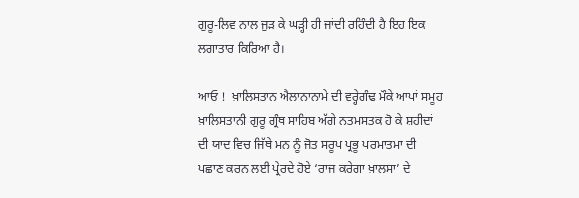ਗੁਰੂ-ਲਿਵ ਨਾਲ ਜੁੜ ਕੇ ਘੜ੍ਹੀ ਹੀ ਜਾਂਦੀ ਰਹਿੰਦੀ ਹੈ ਇਹ ਇਕ ਲਗਾਤਾਰ ਕਿਰਿਆ ਹੈ।

ਆਓ !  ਖ਼ਾਲਿਸਤਾਨ ਐਲਾਨਾਨਾਮੇ ਦੀ ਵਰ੍ਹੇਗੰਢ ਮੌਕੇ ਆਪਾਂ ਸਮੂਹ ਖ਼ਾਲਿਸਤਾਨੀ ਗੁਰੂ ਗ੍ਰੰਥ ਸਾਹਿਬ ਅੱਗੇ ਨਤਮਸਤਕ ਹੋ ਕੇ ਸ਼ਹੀਦਾਂ ਦੀ ਯਾਦ ਵਿਚ ਜਿੱਥੇ ਮਨ ਨੂੰ ਜੋਤ ਸਰੂਪ ਪ੍ਰਭੂ ਪਰਮਾਤਮਾ ਦੀ ਪਛਾਣ ਕਰਨ ਲਈ ਪ੍ਰੇਰਦੇ ਹੋਏ ‘ਰਾਜ ਕਰੇਗਾ ਖ਼ਾਲਸਾ’ ਦੇ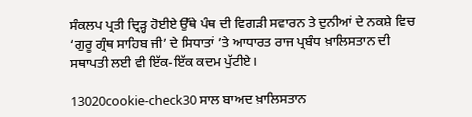ਸੰਕਲਪ ਪ੍ਰਤੀ ਦ੍ਰਿੜ੍ਹ ਹੋਈਏ ਉੱਥੇ ਪੰਥ ਦੀ ਵਿਗੜੀ ਸਵਾਰਨ ਤੇ ਦੁਨੀਆਂ ਦੇ ਨਕਸ਼ੇ ਵਿਚ ‘ਗੁਰੂ ਗ੍ਰੰਥ ਸਾਹਿਬ ਜੀ’ ਦੇ ਸਿਧਾਤਾਂ ’ਤੇ ਆਧਾਰਤ ਰਾਜ ਪ੍ਰਬੰਧ ਖ਼ਾਲਿਸਤਾਨ ਦੀ ਸਥਾਪਤੀ ਲਈ ਵੀ ਇੱਕ-ਇੱਕ ਕਦਮ ਪੁੱਟੀਏ।

13020cookie-check30 ਸਾਲ ਬਾਅਦ ਖ਼ਾਲਿਸਤਾਨ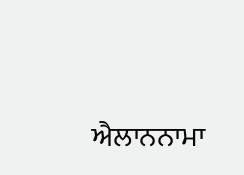ਐਲਾਨਨਾਮਾ